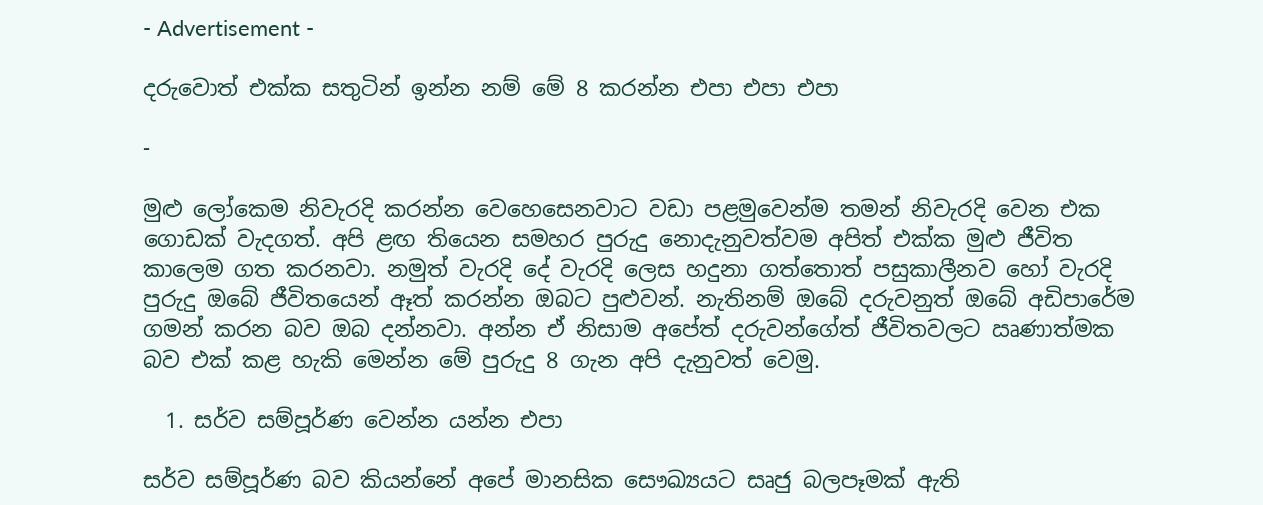- Advertisement -

දරුවොත් එක්ක සතුටින් ඉන්න නම් මේ 8 කරන්න එපා එපා එපා

-

මුළු ලෝකෙම නිවැරදි කරන්න වෙහෙසෙනවාට වඩා පළමුවෙන්ම තමන් නිවැරදි වෙන එක ගොඩක් වැදගත්. අපි ළඟ තියෙන සමහර පුරුදු නොදැනුවත්වම අපිත් එක්ක මුළු ජීවිත කාලෙම ගත කරනවා. නමුත් වැරදි දේ වැරදි ලෙස හදුනා ගත්තොත් පසුකාලීනව හෝ වැරදි පුරුදු ඔබේ ජීවිතයෙන් ඈත් කරන්න ඔබට පුළුවන්. නැතිනම් ඔබේ දරුවනුත් ඔබේ අඩිපාරේම ගමන් කරන බව ඔබ දන්නවා. අන්න ඒ නිසාම අපේත් දරුවන්ගේත් ජීවිතවලට ඍණාත්මක බව එක් කළ හැකි මෙන්න මේ පුරුදු 8 ගැන අපි දැනුවත් වෙමු.

  1. සර්ව සම්පූර්ණ වෙන්න යන්න එපා

සර්ව සම්පූර්ණ බව කියන්නේ අපේ මානසික සෞඛ්‍යයට සෘජු බලපෑමක් ඇති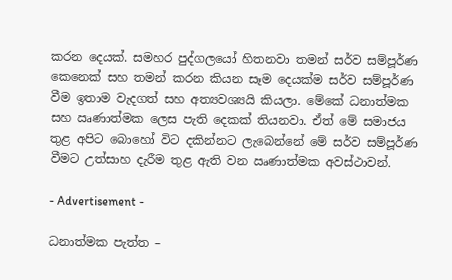කරන දෙයක්. සමහර පුද්ගලයෝ හිතනවා තමන් සර්ව සම්පූර්ණ කෙනෙක් සහ තමන් කරන කියන සෑම දෙයක්ම සර්ව සම්පූර්ණ වීම ඉතාම වැදගත් සහ අත්‍යවශ්‍යයි කියලා. මේකේ ධනාත්මක සහ ඍණාත්මක ලෙස පැති දෙකක් තියනවා. ඒත් මේ සමාජය තුළ අපිට බොහෝ විට දකින්නට ලැබෙන්නේ මේ සර්ව සම්පූර්ණ වීමට උත්සාහ දැරීම තුළ ඇති වන ඍණාත්මක අවස්ථාවන්.

- Advertisement -

ධනාත්මක පැත්ත –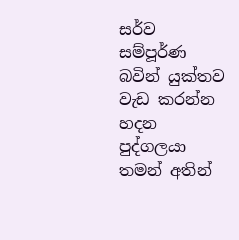සර්ව සම්පූර්ණ බවින් යුක්තව වැඩ කරන්න හදන පුද්ගලයා තමන් අතින්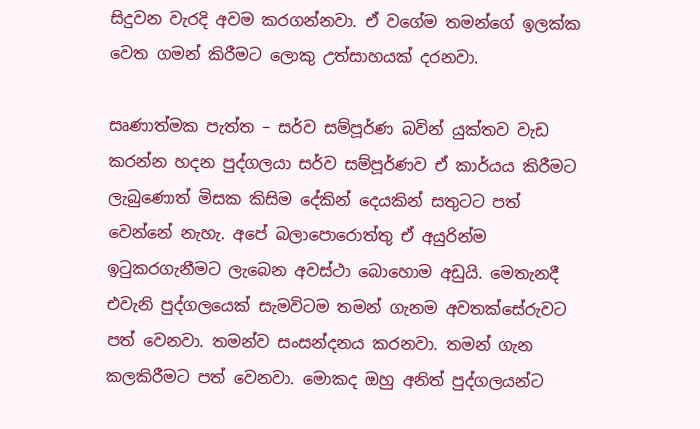සිදුවන වැරදි අවම කරගන්නවා. ඒ වගේම තමන්ගේ ඉලක්ක වෙත ගමන් කිරීමට ලොකු උත්සාහයක් දරනවා.

සෘණාත්මක පැත්ත – සර්ව සම්පූර්ණ බවින් යුක්තව වැඩ කරන්න හදන පුද්ගලයා සර්ව සම්පූර්ණව ඒ කාර්යය කිරීමට ලැබුණොත් මිසක කිසිම දේකින් දෙයකින් සතුටට පත් වෙන්නේ නැහැ. අපේ බලාපොරොත්තු ඒ අයුරින්ම ඉටුකරගැනීමට ලැබෙන අවස්ථා බොහොම අඩුයි. මෙතැනදී එවැනි පුද්ගලයෙක් සැමවිටම තමන් ගැනම අවතක්සේරුවට පත් වෙනවා. තමන්ව සංසන්දනය කරනවා. තමන් ගැන කලකිරීමට පත් වෙනවා. මොකද ඔහු අනිත් පුද්ගලයන්ට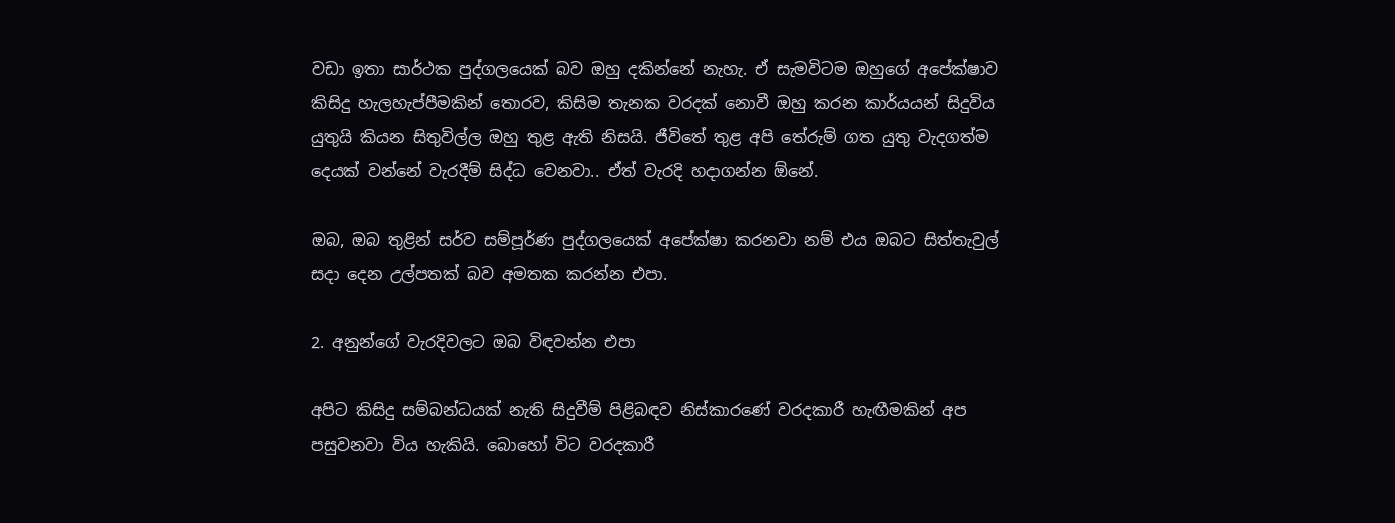වඩා ඉතා සාර්ථක පුද්ගලයෙක් බව ඔහු දකින්නේ නැහැ. ඒ සැමවිටම ඔහුගේ අපේක්ෂාව කිසිදු හැලහැප්පීමකින් තොරව, කිසිම තැනක වරදක් නොවී ඔහු කරන කාර්යයන් සිදුවිය යුතුයි කියන සිතුවිල්ල ඔහු තුළ ඇති නිසයි. ජීවිතේ තුළ අපි තේරුම් ගත යුතු වැදගත්ම දෙයක් වන්නේ වැරදීම් සිද්ධ වෙනවා.. ඒත් වැරදි හදාගන්න ඕනේ.

ඔබ, ඔබ තුළින් සර්ව සම්පූර්ණ පුද්ගලයෙක් අපේක්ෂා කරනවා නම් එය ඔබට සිත්තැවුල් සදා දෙන උල්පතක් බව අමතක කරන්න එපා.

2. අනුන්ගේ වැරදිවලට ඔබ විඳවන්න එපා

අපිට කිසිදු සම්බන්ධයක් නැති සිදුවීම් පිළිබඳව නිස්කාරණේ වරදකාරී හැඟීමකින් අප පසුවනවා විය හැකියි. බොහෝ විට වරදකාරී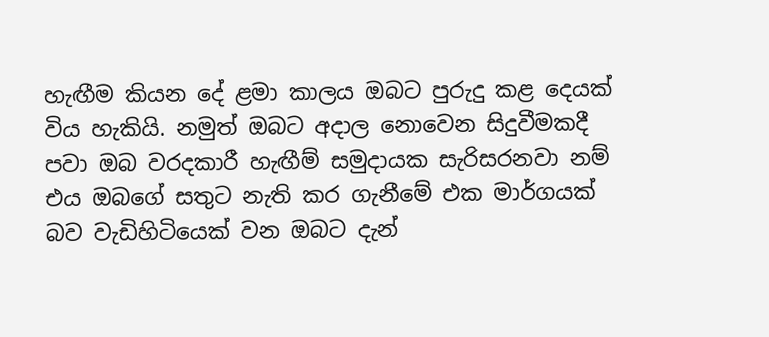හැඟීම කියන දේ ළමා කාලය ඔබට පුරුදු කළ දෙයක් විය හැකියි. නමුත් ඔබට අදාල නොවෙන සිදුවීමකදී පවා ඔබ වරදකාරී හැඟීම් සමුදායක සැරිසරනවා නම් එය ඔබගේ සතුට නැති කර ගැනීමේ එක මාර්ගයක් බව වැඩිහිටියෙක් වන ඔබට දැන්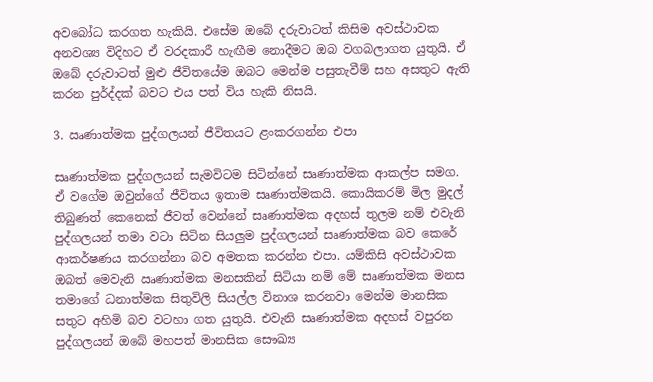අවබෝධ කරගත හැකියි. එසේම ඔබේ දරුවාටත් කිසිම අවස්ථාවක අනවශ්‍ය විදිහට ඒ වරදකාරී හැඟීම නොදීමට ඔබ වගබලාගත යුතුයි. ඒ ඔබේ දරුවාටත් මුළු ජීවිතයේම ඔබට මෙන්ම පසුතැවීම් සහ අසතුට ඇති කරන පුර්ද්දක් බවට එය පත් විය හැකි නිසයි.

3. ඍණාත්මක පුද්ගලයන් ජීවිතයට ළංකරගන්න එපා

සෘණාත්මක පුද්ගලයන් සැමවිටම සිටින්නේ සෘණාත්මක ආකල්ප සමග. ඒ වගේම ඔවුන්ගේ ජීවිතය ඉතාම සෘණාත්මකයි. කොයිකරම් මිල මුදල් තිබුණත් කෙනෙක් ජීවත් වෙන්නේ සෘණාත්මක අදහස් තුලම නම් එවැනි පුද්ගලයන් තමා වටා සිටින සියලුම පුද්ගලයන් සෘණාත්මක බව කෙරේ ආකර්ෂණය කරගන්නා බව අමතක කරන්න එපා. යම්කිසි අවස්ථාවක ඔබත් මෙවැනි ඍණාත්මක මනසකින් සිටියා නම් මේ සෘණාත්මක මනස තමාගේ ධනාත්මක සිතුවිලි සියල්ල විනාශ කරනවා මෙන්ම මානසික සතුට අහිමි බව වටහා ගත යුතුයි. එවැනි සෘණාත්මක අදහස් වපුරන පුද්ගලයන් ඔබේ මහපත් මානසික සෞඛ්‍ය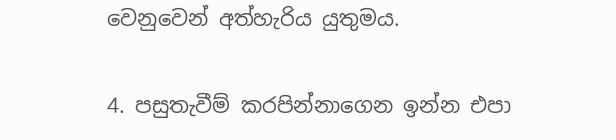වෙනුවෙන් අත්හැරිය යුතුමය.

4. පසුතැවීම් කරපින්නාගෙන ඉන්න එපා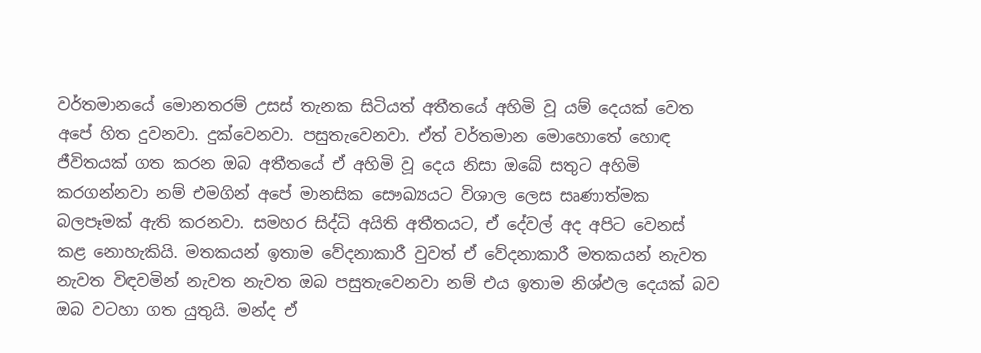වර්තමානයේ මොනතරම් උසස් තැනක සිටියත් අතීතයේ අහිමි වූ යම් දෙයක් වෙත අපේ හිත දුවනවා. දුක්වෙනවා. පසුතැවෙනවා. ඒත් වර්තමාන මොහොතේ හොඳ ජීවිතයක් ගත කරන ඔබ අතීතයේ ඒ අහිමි වූ දෙය නිසා ඔබේ සතුට අහිමි කරගන්නවා නම් එමගින් අපේ මානසික සෞඛ්‍යයට විශාල ලෙස සෘණාත්මක බලපෑමක් ඇති කරනවා. සමහර සිද්ධි අයිති අතීතයට, ඒ දේවල් අද අපිට වෙනස් කළ නොහැකියි. මතකයන් ඉතාම වේදනාකාරී වුවත් ඒ වේදනාකාරී මතකයන් නැවත නැවත විඳවමින් නැවත නැවත ඔබ පසුතැවෙනවා නම් එය ඉතාම නිශ්ඵල දෙයක් බව ඔබ වටහා ගත යුතුයි. මන්ද ඒ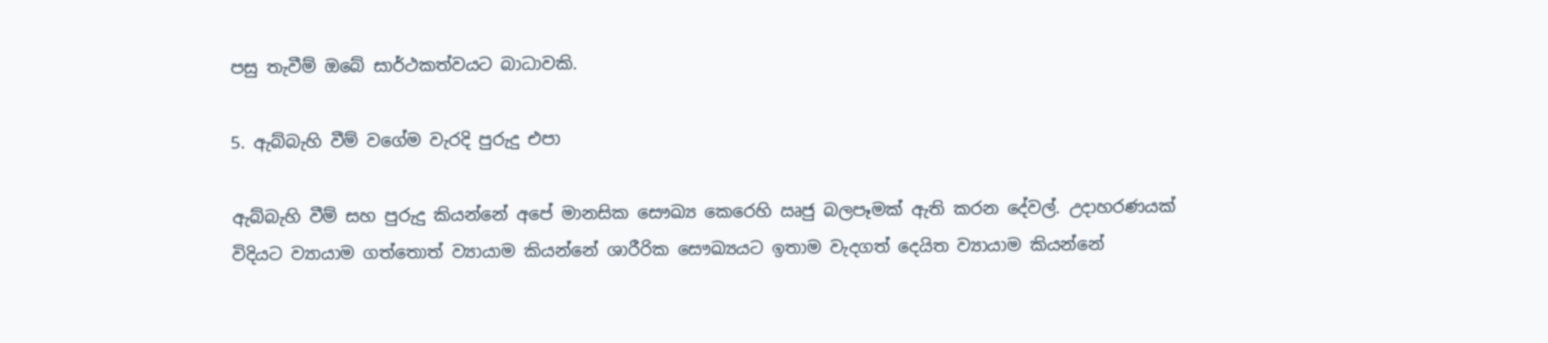පසු තැවීම් ඔබේ සාර්ථකත්වයට බාධාවකි.

5. ඇබ්බැහි වීම් වගේම වැරදි පුරුදු එපා

ඇබ්බැහි වීම් සහ පුරුදු කියන්නේ අපේ මානසික සෞඛ්‍ය කෙරෙහි ඍජු බලපෑමක් ඇති කරන දේවල්. උදාහරණයක් විදියට ව්‍යායාම ගත්තොත් ව්‍යායාම කියන්නේ ශාරීරික සෞඛ්‍යයට ඉතාම වැදගත් දෙයිත ව්‍යායාම කියන්නේ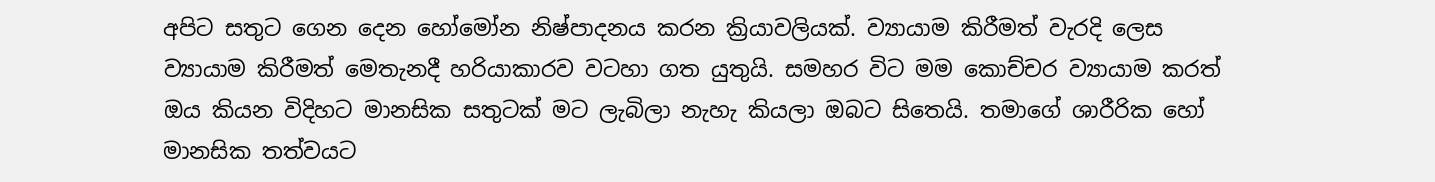අපිට සතුට ගෙන දෙන හෝමෝන නිෂ්පාදනය කරන ක්‍රියාවලියක්. ව්‍යායාම කිරීමත් වැරදි ලෙස ව්‍යායාම කිරීමත් මෙතැනදී හරියාකාරව වටහා ගත යුතුයි. සමහර විට මම කොච්චර ව්‍යායාම කරත් ඔය කියන විදිහට මානසික සතුටක් මට ලැබිලා නැහැ කියලා ඔබට සිතෙයි. තමාගේ ශාරීරික හෝ මානසික තත්වයට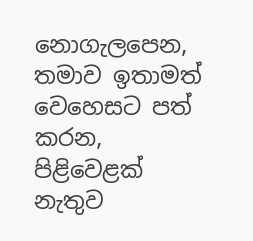නොගැලපෙන, තමාව ඉතාමත් වෙහෙසට පත් කරන, පිළිවෙළක් නැතුව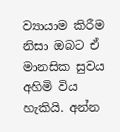ව්‍යායාම කිරීම නිසා ඔබට ඒ මානසික සුවය අහිමි විය හැකියි. අන්න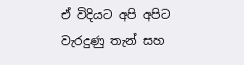ඒ විදියට අපි අපිට වැරදුණු තැන් සහ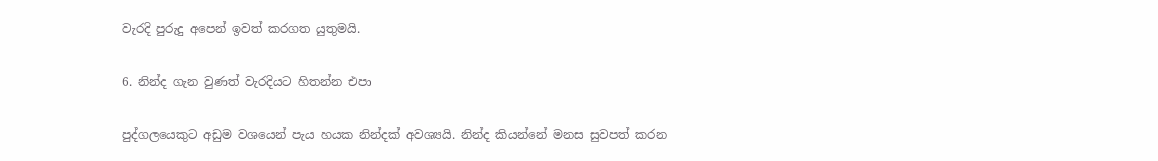වැරදි පුරුදු අපෙන් ඉවත් කරගත යුතුමයි.

6. නින්ද ගැන වුණත් වැරදියට හිතන්න එපා

පුද්ගලයෙකුට අඩුම වශයෙන් පැය හයක නින්දක් අවශ්‍යයි. නින්ද කියන්නේ මනස සුවපත් කරන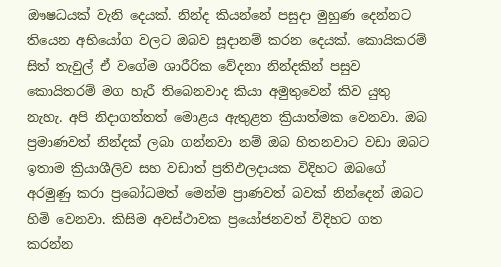ඖෂධයක් වැනි දෙයක්. නින්ද කියන්නේ පසුදා මුහුණ දෙන්නට තියෙන අභියෝග වලට ඔබව සූදානම් කරන දෙයක්. කොයිකරම් සිත් තැවුල් ඒ වගේම ශාරීරික වේදනා නින්දකින් පසුව කොයිතරම් මග හැරී තිබෙනවාද කියා අමුතුවෙන් කිව යුතු නැහැ. අපි නිදාගත්තත් මොළය ඇතුළත ක්‍රියාත්මක වෙනවා. ඔබ ප්‍රමාණවත් නින්දක් ලබා ගන්නවා නම් ඔබ හිතනවාට වඩා ඔබට ඉතාම ක්‍රියාශීලිව සහ වඩාත් ප්‍රතිඵලදායක විදිහට ඔබගේ අරමුණු කරා ප්‍රබෝධමත් මෙන්ම ප්‍රාණවත් බවක් නින්දෙන් ඔබට හිමි වෙනවා. කිසිම අවස්ථාවක ප්‍රයෝජනවත් විදිහට ගත කරන්න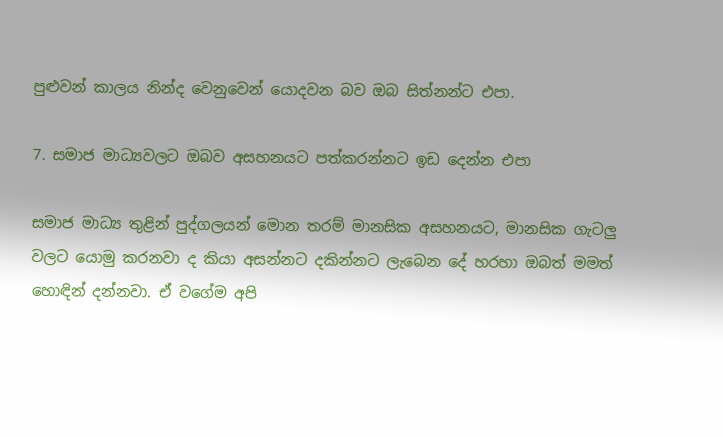පුළුවන් කාලය නින්ද වෙනුවෙන් යොදවන බව ඔබ සිත්නන්ට එපා.

7. සමාජ මාධ්‍යවලට ඔබව අසහනයට පත්කරන්නට ඉඩ දෙන්න එපා

සමාජ මාධ්‍ය තුළින් පුද්ගලයන් මොන තරම් මානසික අසහනයට, මානසික ගැටලු වලට යොමු කරනවා ද කියා අසන්නට දකින්නට ලැබෙන දේ හරහා ඔබත් මමත් හොඳින් දන්නවා. ඒ වගේම අපි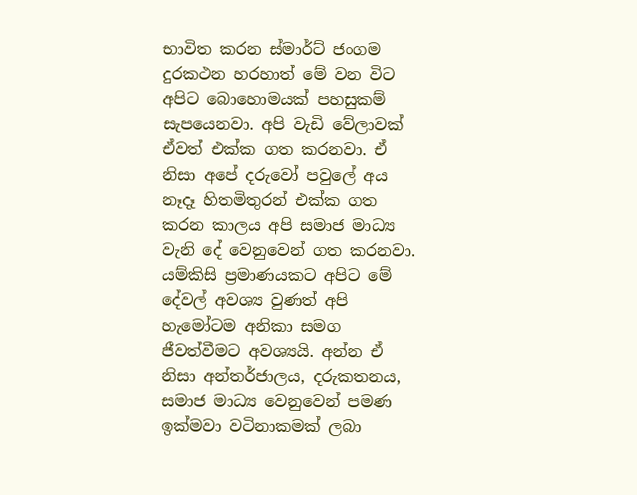භාවිත කරන ස්මාර්ට් ජංගම දුරකථන හරහාත් මේ වන විට අපිට බොහොමයක් පහසුකම් සැපයෙනවා. අපි වැඩි වේලාවක් ඒවත් එක්ක ගත කරනවා. ඒ නිසා අපේ දරුවෝ පවුලේ අය නෑදෑ හිතමිතුරන් එක්ක ගත කරන කාලය අපි සමාජ මාධ්‍ය වැනි දේ වෙනුවෙන් ගත කරනවා. යම්කිසි ප්‍රමාණයකට අපිට මේ දේවල් අවශ්‍ය වුණත් අපි හැමෝටම අනිකා සමග ජීවත්වීමට අවශ්‍යයි. අන්න ඒ නිසා අන්තර්ජාලය, දරුකතනය, සමාජ මාධ්‍ය වෙනුවෙන් පමණ ඉක්මවා වටිනාකමක් ලබා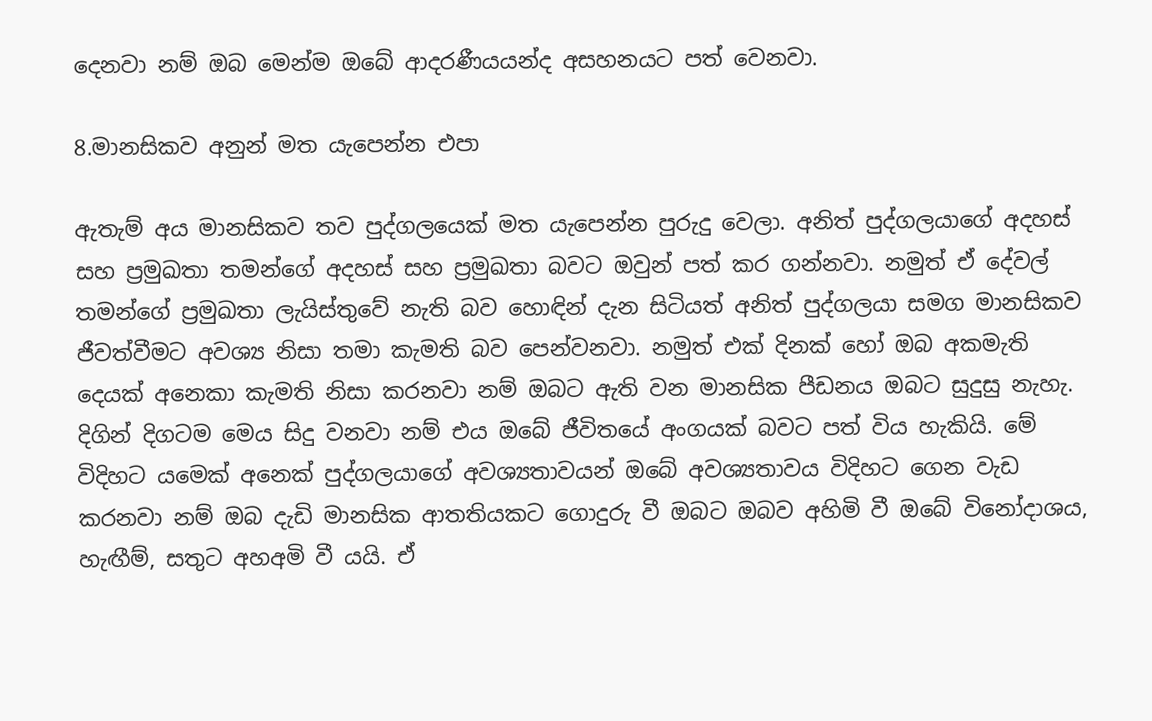දෙනවා නම් ඔබ මෙන්ම ඔබේ ආදරණීයයන්ද අසහනයට පත් වෙනවා.

8.මානසිකව අනුන් මත යැපෙන්න එපා

ඇතැම් අය මානසිකව තව පුද්ගලයෙක් මත යැපෙන්න පුරුදු වෙලා. අනිත් පුද්ගලයාගේ අදහස් සහ ප්‍රමුඛතා තමන්ගේ අදහස් සහ ප්‍රමුඛතා බවට ඔවුන් පත් කර ගන්නවා. නමුත් ඒ දේවල් තමන්ගේ ප්‍රමුඛතා ලැයිස්තුවේ නැති බව හොඳින් දැන සිටියත් අනිත් පුද්ගලයා සමග මානසිකව ජීවත්වීමට අවශ්‍ය නිසා තමා කැමති බව පෙන්වනවා. නමුත් එක් දිනක් හෝ ඔබ අකමැති දෙයක් අනෙකා කැමති නිසා කරනවා නම් ඔබට ඇති වන මානසික පීඩනය ඔබට සුදුසු නැහැ. දිගින් දිගටම මෙය සිදු වනවා නම් එය ඔබේ ජීවිතයේ අංගයක් බවට පත් විය හැකියි. මේ විදිහට යමෙක් අනෙක් පුද්ගලයාගේ අවශ්‍යතාවයන් ඔබේ අවශ්‍යතාවය විදිහට ගෙන වැඩ කරනවා නම් ඔබ දැඩි මානසික ආතතියකට ගොදුරු වී ඔබට ඔබව අහිමි වී ඔබේ විනෝදාශය, හැඟීම්, සතුට අහඅමි වී යයි. ඒ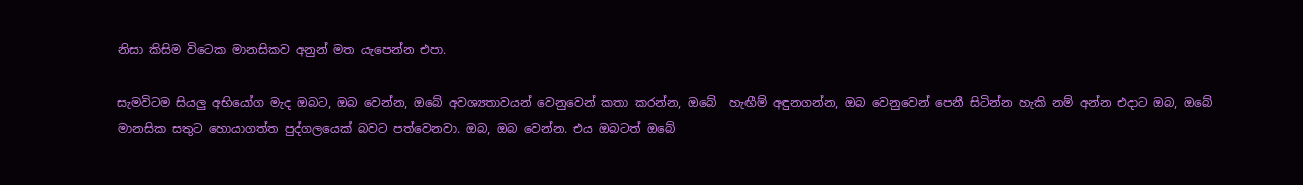නිසා කිසිම විටෙක මානසිකව අනුන් මත යැපෙන්න එපා.

සැමවිටම සියලු අභියෝග මැද ඔබට, ඔබ වෙන්න, ඔබේ අවශ්‍යතාවයන් වෙනුවෙන් කතා කරන්න, ඔබේ  හැඟීම් අඳුනගන්න, ඔබ වෙනුවෙන් පෙනී සිටින්න හැකි නම් අන්න එදාට ඔබ, ඔබේ මානසික සතුට හොයාගත්ත පුද්ගලයෙක් බවට පත්වෙනවා. ඔබ, ඔබ වෙන්න. එය ඔබටත් ඔබේ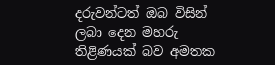දරුවන්ටත් ඔබ විසින් ලබා දෙන මහරු තිළිණයක් බව අමතක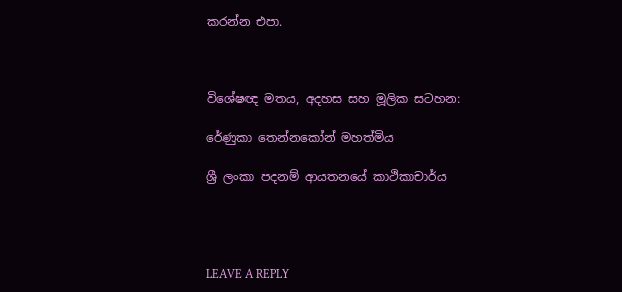කරන්න එපා.



විශේෂඥ මතය, අදහස සහ මූලික සටහන:

රේණුකා තෙන්නකෝන් මහත්මිය

ශ්‍රී ලංකා පදනම් ආයතනයේ කාථිකාචාර්ය




LEAVE A REPLY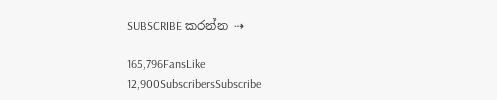SUBSCRIBE කරන්න ⇢

165,796FansLike
12,900SubscribersSubscribe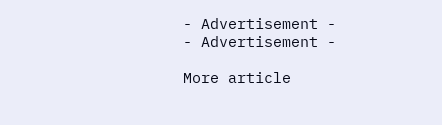- Advertisement -
- Advertisement -

More article